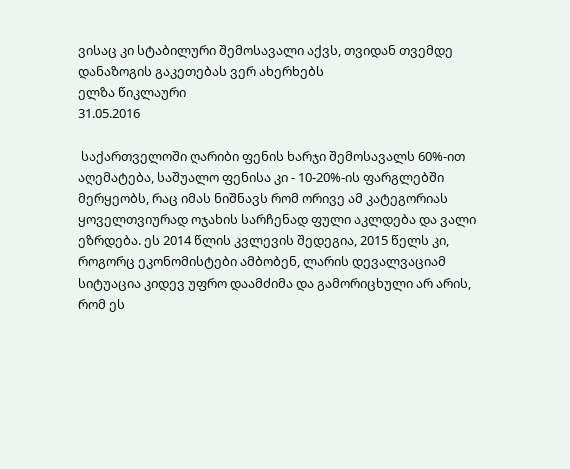ვისაც კი სტაბილური შემოსავალი აქვს, თვიდან თვემდე დანაზოგის გაკეთებას ვერ ახერხებს
ელზა წიკლაური
31.05.2016

 საქართველოში ღარიბი ფენის ხარჯი შემოსავალს 60%-ით აღემატება, საშუალო ფენისა კი - 10-20%-ის ფარგლებში მერყეობს, რაც იმას ნიშნავს რომ ორივე ამ კატეგორიას ყოველთვიურად ოჯახის სარჩენად ფული აკლდება და ვალი ეზრდება. ეს 2014 წლის კვლევის შედეგია, 2015 წელს კი, როგორც ეკონომისტები ამბობენ, ლარის დევალვაციამ სიტუაცია კიდევ უფრო დაამძიმა და გამორიცხული არ არის, რომ ეს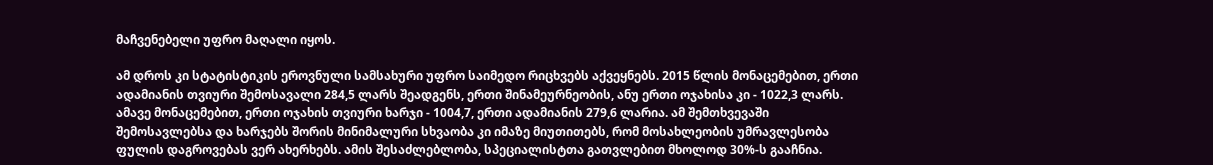მაჩვენებელი უფრო მაღალი იყოს.

ამ დროს კი სტატისტიკის ეროვნული სამსახური უფრო საიმედო რიცხვებს აქვეყნებს. 2015 წლის მონაცემებით, ერთი ადამიანის თვიური შემოსავალი 284,5 ლარს შეადგენს, ერთი შინამეურნეობის, ანუ ერთი ოჯახისა კი - 1022,3 ლარს. ამავე მონაცემებით, ერთი ოჯახის თვიური ხარჯი - 1004,7, ერთი ადამიანის 279,6 ლარია. ამ შემთხვევაში შემოსავლებსა და ხარჯებს შორის მინიმალური სხვაობა კი იმაზე მიუთითებს, რომ მოსახლეობის უმრავლესობა ფულის დაგროვებას ვერ ახერხებს. ამის შესაძლებლობა, სპეციალისტთა გათვლებით მხოლოდ 30%-ს გააჩნია.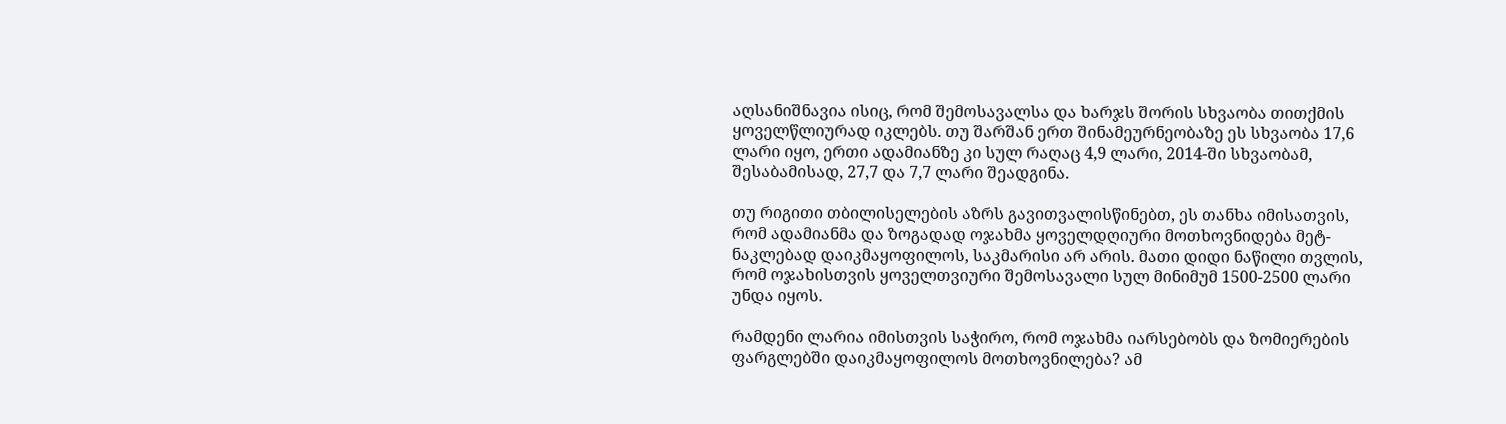აღსანიშნავია ისიც, რომ შემოსავალსა და ხარჯს შორის სხვაობა თითქმის ყოველწლიურად იკლებს. თუ შარშან ერთ შინამეურნეობაზე ეს სხვაობა 17,6 ლარი იყო, ერთი ადამიანზე კი სულ რაღაც 4,9 ლარი, 2014-ში სხვაობამ, შესაბამისად, 27,7 და 7,7 ლარი შეადგინა.

თუ რიგითი თბილისელების აზრს გავითვალისწინებთ, ეს თანხა იმისათვის, რომ ადამიანმა და ზოგადად ოჯახმა ყოველდღიური მოთხოვნიდება მეტ-ნაკლებად დაიკმაყოფილოს, საკმარისი არ არის. მათი დიდი ნაწილი თვლის, რომ ოჯახისთვის ყოველთვიური შემოსავალი სულ მინიმუმ 1500-2500 ლარი უნდა იყოს.

რამდენი ლარია იმისთვის საჭირო, რომ ოჯახმა იარსებობს და ზომიერების ფარგლებში დაიკმაყოფილოს მოთხოვნილება? ამ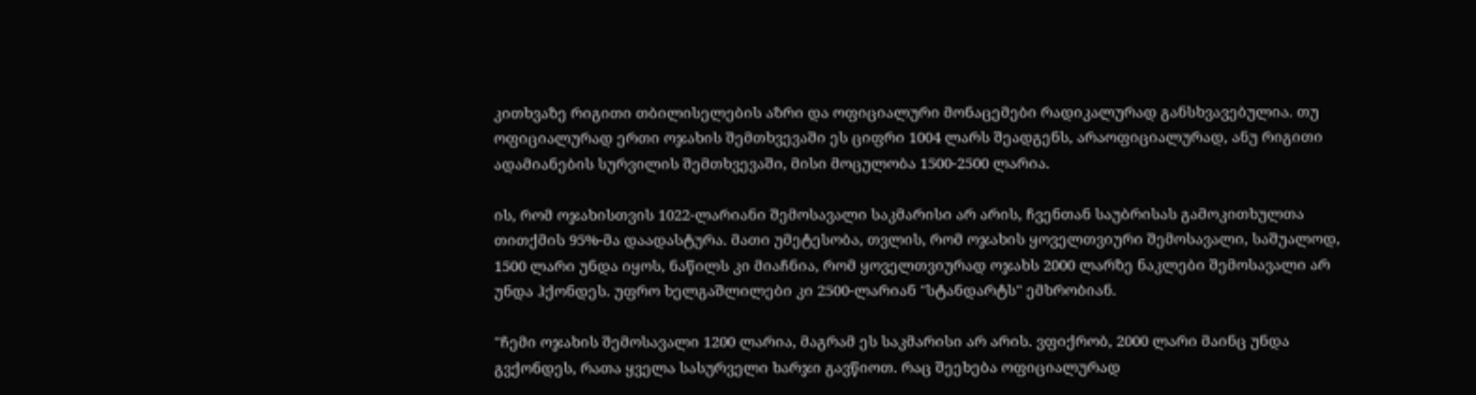კითხვაზე რიგითი თბილისელების აზრი და ოფიციალური მონაცემები რადიკალურად განსხვავებულია. თუ ოფიციალურად ერთი ოჯახის შემთხვევაში ეს ციფრი 1004 ლარს შეადგენს, არაოფიციალურად, ანუ რიგითი ადამიანების სურვილის შემთხვევაში, მისი მოცულობა 1500-2500 ლარია.

ის, რომ ოჯახისთვის 1022-ლარიანი შემოსავალი საკმარისი არ არის, ჩვენთან საუბრისას გამოკითხულთა თითქმის 95%-მა დაადასტურა. მათი უმეტესობა, თვლის, რომ ოჯახის ყოველთვიური შემოსავალი, საშუალოდ, 1500 ლარი უნდა იყოს, ნაწილს კი მიაჩნია, რომ ყოველთვიურად ოჯახს 2000 ლარზე ნაკლები შემოსავალი არ უნდა ჰქონდეს. უფრო ხელგაშლილები კი 2500-ლარიან "სტანდარტს" ემხრობიან.

"ჩემი ოჯახის შემოსავალი 1200 ლარია, მაგრამ ეს საკმარისი არ არის. ვფიქრობ, 2000 ლარი მაინც უნდა გვქონდეს, რათა ყველა სასურველი ხარჯი გავწიოთ. რაც შეეხება ოფიციალურად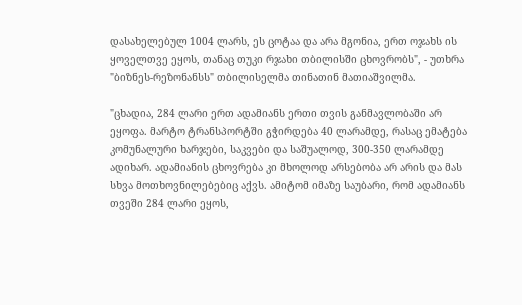დასახელებულ 1004 ლარს, ეს ცოტაა და არა მგონია, ერთ ოჯახს ის ყოველთვე ეყოს, თანაც თუკი რჯახი თბილისში ცხოვრობს", - უთხრა "ბიზნეს-რეზონანსს" თბილისელმა თინათინ მათიაშვილმა.

"ცხადია, 284 ლარი ერთ ადამიანს ერთი თვის განმავლობაში არ ეყოფა. მარტო ტრანსპორტში გჭირდება 40 ლარამდე, რასაც ემატება კომუნალური ხარჯები, საკვები და საშუალოდ, 300-350 ლარამდე ადიხარ. ადამიანის ცხოვრება კი მხოლოდ არსებობა არ არის და მას სხვა მოთხოვნილებებიც აქვს. ამიტომ იმაზე საუბარი, რომ ადამიანს თვეში 284 ლარი ეყოს,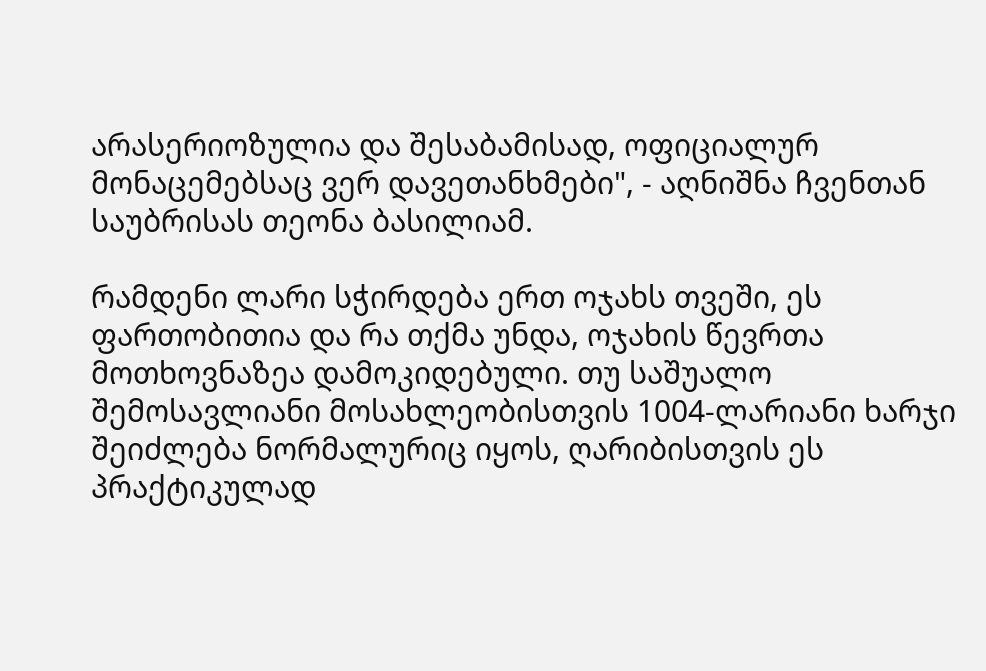არასერიოზულია და შესაბამისად, ოფიციალურ მონაცემებსაც ვერ დავეთანხმები", - აღნიშნა ჩვენთან საუბრისას თეონა ბასილიამ.

რამდენი ლარი სჭირდება ერთ ოჯახს თვეში, ეს ფართობითია და რა თქმა უნდა, ოჯახის წევრთა მოთხოვნაზეა დამოკიდებული. თუ საშუალო შემოსავლიანი მოსახლეობისთვის 1004-ლარიანი ხარჯი შეიძლება ნორმალურიც იყოს, ღარიბისთვის ეს პრაქტიკულად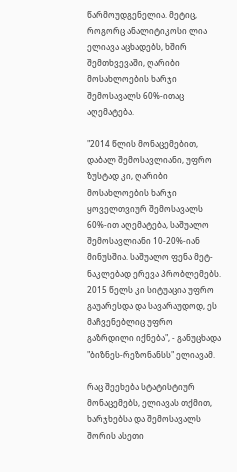წარმოუდგენელია. მეტიც, როგორც ანალიტიკოსი ლია ელიავა აცხადებს, ხშირ შემთხვევაში, ღარიბი მოსახლოების ხარჯი შემოსავალს 60%-ითაც აღემატება.

"2014 წლის მონაცემებით, დაბალ შემოსავლიანი, უფრო ზუსტად კი, ღარიბი მოსახლოების ხარჯი ყოველთვიურ შემოსავალს 60%-ით აღემატება, საშუალო შემოსავლიანი 10-20%-იან მინუსშია. საშუალო ფენა მეტ-ნაკლებად ერევა პრობლემებს. 2015 წელს კი სიტუაცია უფრო გაუარესდა და სავარაუდოდ, ეს მაჩვენებლიც უფრო გაზრდილი იქნება", - განუცხადა "ბიზნეს-რეზონანსს" ელიავამ.

რაც შეეხება სტატისტიურ მონაცემებს, ელიავას თქმით, ხარჯხებსა და შემოსავალს შორის ასეთი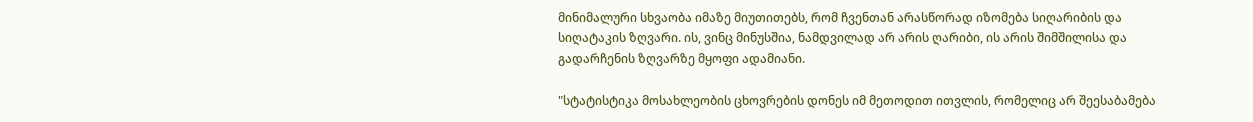მინიმალური სხვაობა იმაზე მიუთითებს, რომ ჩვენთან არასწორად იზომება სიღარიბის და სიღატაკის ზღვარი. ის, ვინც მინუსშია, ნამდვილად არ არის ღარიბი, ის არის შიმშილისა და გადარჩენის ზღვარზე მყოფი ადამიანი.

"სტატისტიკა მოსახლეობის ცხოვრების დონეს იმ მეთოდით ითვლის, რომელიც არ შეესაბამება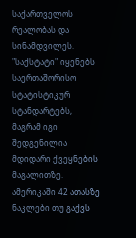საქართველოს რეალობას და სინამდვილეს. "საქსტატი" იყენებს საერთაშორისო სტატისტიკურ სტანდარტებს, მაგრამ იგი შედგენილია მდიდარი ქვეყნების მაგალითზე. ამერიკაში 42 ათასზე ნაკლები თუ გაქვს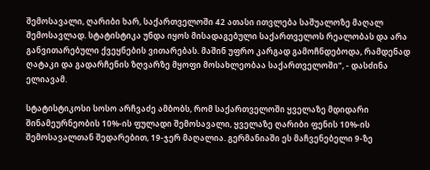შემოსავალი, ღარიბი ხარ, საქართველოში 42 ათასი ითვლება საშუალოზე მაღალ შემოსავლად. სტატისტიკა უნდა იყოს მისადაგებული საქართველოს რეალობას და არა განვითარებული ქვეყნების ვითარებას. მაშინ უფრო კარგად გამოჩნდებოდა, რამდენად ღატაკი და გადარჩენის ზღვარზე მყოფი მოსახლეობაა საქართველოში", - დასძინა ელიავამ.

სტატისტიკოსი სოსო არჩვაძე ამბობს, რომ საქართველოში ყველაზე მდიდარი შინამეურნეობის 10%-ის ფულადი შემოსავალი, ყველაზე ღარიბი ფენის 10%-ის შემოსავალთან შედარებით, 19-ჯერ მაღალია. გერმანიაში ეს მაჩვენებელი 9-ზე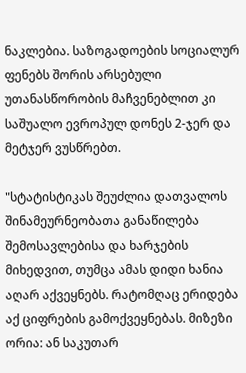ნაკლებია. საზოგადოების სოციალურ ფენებს შორის არსებული უთანასწორობის მაჩვენებლით კი საშუალო ევროპულ დონეს 2-ჯერ და მეტჯერ ვუსწრებთ.

"სტატისტიკას შეუძლია დათვალოს შინამეურნეობათა განაწილება შემოსავლებისა და ხარჯების მიხედვით, თუმცა ამას დიდი ხანია აღარ აქვეყნებს. რატომღაც ერიდება აქ ციფრების გამოქვეყნებას. მიზეზი ორია: ან საკუთარ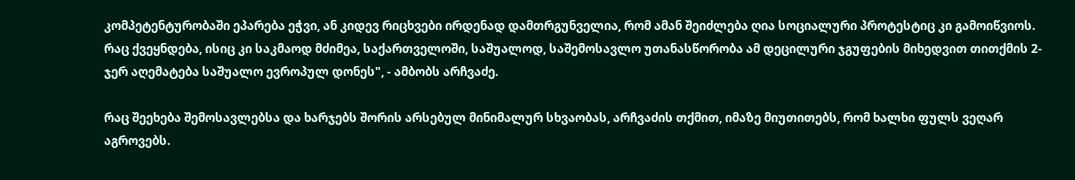კომპეტენტურობაში ეპარება ეჭვი, ან კიდევ რიცხვები ირდენად დამთრგუნველია, რომ ამან შეიძლება ღია სოციალური პროტესტიც კი გამოიწვიოს. რაც ქვეყნდება, ისიც კი საკმაოდ მძიმეა, საქართველოში, საშუალოდ, საშემოსავლო უთანასწორობა ამ დეცილური ჯგუფების მიხედვით თითქმის 2-ჯერ აღემატება საშუალო ევროპულ დონეს", - ამბობს არჩვაძე.

რაც შეეხება შემოსავლებსა და ხარჯებს შორის არსებულ მინიმალურ სხვაობას, არჩვაძის თქმით, იმაზე მიუთითებს, რომ ხალხი ფულს ვეღარ აგროვებს.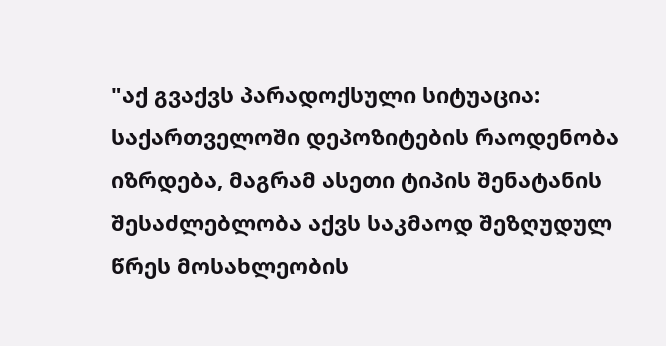"აქ გვაქვს პარადოქსული სიტუაცია: საქართველოში დეპოზიტების რაოდენობა იზრდება, მაგრამ ასეთი ტიპის შენატანის შესაძლებლობა აქვს საკმაოდ შეზღუდულ წრეს მოსახლეობის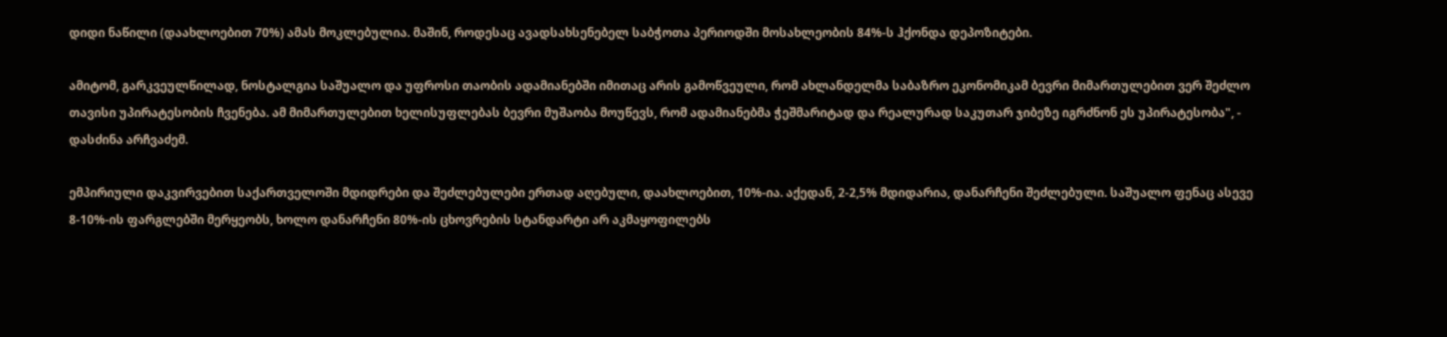დიდი ნაწილი (დაახლოებით 70%) ამას მოკლებულია. მაშინ, როდესაც ავადსახსენებელ საბჭოთა პერიოდში მოსახლეობის 84%-ს ჰქონდა დეპოზიტები.

ამიტომ, გარკვეულწილად, ნოსტალგია საშუალო და უფროსი თაობის ადამიანებში იმითაც არის გამოწვეული, რომ ახლანდელმა საბაზრო ეკონომიკამ ბევრი მიმართულებით ვერ შეძლო თავისი უპირატესობის ჩვენება. ამ მიმართულებით ხელისუფლებას ბევრი მუშაობა მოუწევს, რომ ადამიანებმა ჭეშმარიტად და რეალურად საკუთარ ჯიბეზე იგრძნონ ეს უპირატესობა", - დასძინა არჩვაძემ.

ემპირიული დაკვირვებით საქართველოში მდიდრები და შეძლებულები ერთად აღებული, დაახლოებით, 10%-ია. აქედან, 2-2,5% მდიდარია, დანარჩენი შეძლებული. საშუალო ფენაც ასევე 8-10%-ის ფარგლებში მერყეობს, ხოლო დანარჩენი 80%-ის ცხოვრების სტანდარტი არ აკმაყოფილებს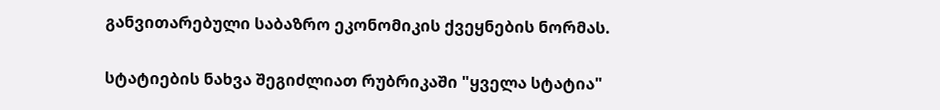განვითარებული საბაზრო ეკონომიკის ქვეყნების ნორმას.

სტატიების ნახვა შეგიძლიათ რუბრიკაში "ყველა სტატია"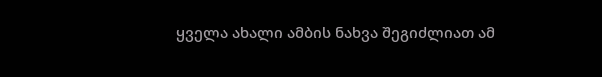ყველა ახალი ამბის ნახვა შეგიძლიათ ამ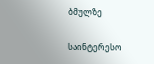ბმულზე

საინტერესო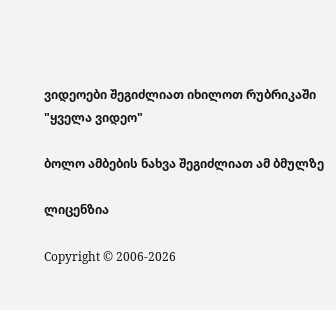ვიდეოები შეგიძლიათ იხილოთ რუბრიკაში "ყველა ვიდეო"

ბოლო ამბების ნახვა შეგიძლიათ ამ ბმულზე

ლიცენზია

Copyright © 2006-2026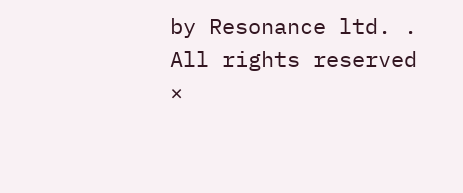by Resonance ltd. . All rights reserved
×